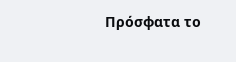Πρόσφατα το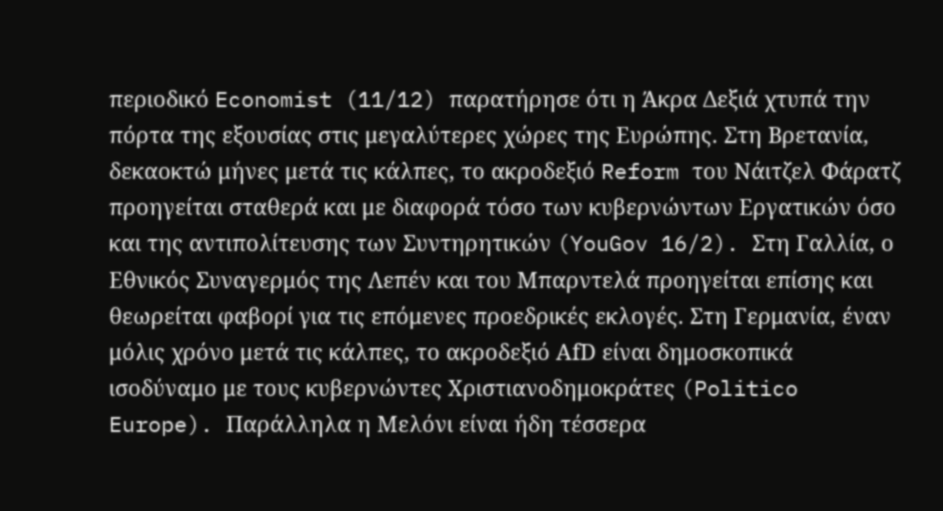περιοδικό Economist (11/12) παρατήρησε ότι η Άκρα Δεξιά χτυπά την πόρτα της εξουσίας στις μεγαλύτερες χώρες της Ευρώπης. Στη Βρετανία, δεκαοκτώ μήνες μετά τις κάλπες, το ακροδεξιό Reform του Νάιτζελ Φάρατζ προηγείται σταθερά και με διαφορά τόσο των κυβερνώντων Εργατικών όσο και της αντιπολίτευσης των Συντηρητικών (YouGov 16/2). Στη Γαλλία, ο Εθνικός Συναγερμός της Λεπέν και του Μπαρντελά προηγείται επίσης και θεωρείται φαβορί για τις επόμενες προεδρικές εκλογές. Στη Γερμανία, έναν μόλις χρόνο μετά τις κάλπες, το ακροδεξιό ΑfD είναι δημοσκοπικά ισοδύναμο με τους κυβερνώντες Χριστιανοδημοκράτες (Politico Europe). Παράλληλα η Μελόνι είναι ήδη τέσσερα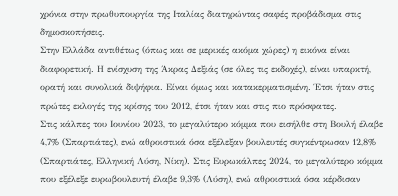χρόνια στην πρωθυπουργία της Ιταλίας διατηρώντας σαφές προβάδισμα στις δημοσκοπήσεις.
Στην Ελλάδα αντιθέτως (όπως και σε μερικές ακόμα χώρες) η εικόνα είναι διαφορετική. Η ενίσχυση της Άκρας Δεξιάς (σε όλες τις εκδοχές), είναι υπαρκτή, ορατή και συνολικά διψήφια. Είναι όμως και κατακερματισμένη. Έτσι ήταν στις πρώτες εκλογές της κρίσης του 2012, έτσι ήταν και στις πιο πρόσφατες.
Στις κάλπες του Ιουνίου 2023, το μεγαλύτερο κόμμα που εισήλθε στη Βουλή έλαβε 4,7% (Σπαρτιάτες), ενώ αθροιστικά όσα εξέλεξαν βουλευτές συγκέντρωσαν 12,8% (Σπαρτιάτες, Ελληνική Λύση, Νίκη). Στις Ευρωκάλπες 2024, το μεγαλύτερο κόμμα που εξέλεξε ευρωβουλευτή έλαβε 9,3% (Λύση), ενώ αθροιστικά όσα κέρδισαν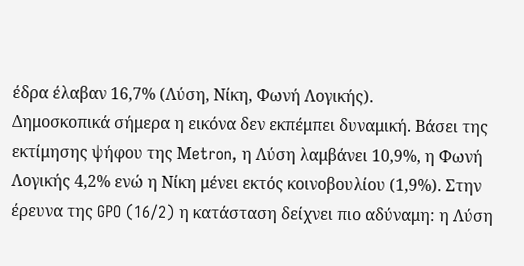έδρα έλαβαν 16,7% (Λύση, Νίκη, Φωνή Λογικής).
Δημοσκοπικά σήμερα η εικόνα δεν εκπέμπει δυναμική. Βάσει της εκτίμησης ψήφου της Μetron, η Λύση λαμβάνει 10,9%, η Φωνή Λογικής 4,2% ενώ η Νίκη μένει εκτός κοινοβουλίου (1,9%). Στην έρευνα της GPO (16/2) η κατάσταση δείχνει πιο αδύναμη: η Λύση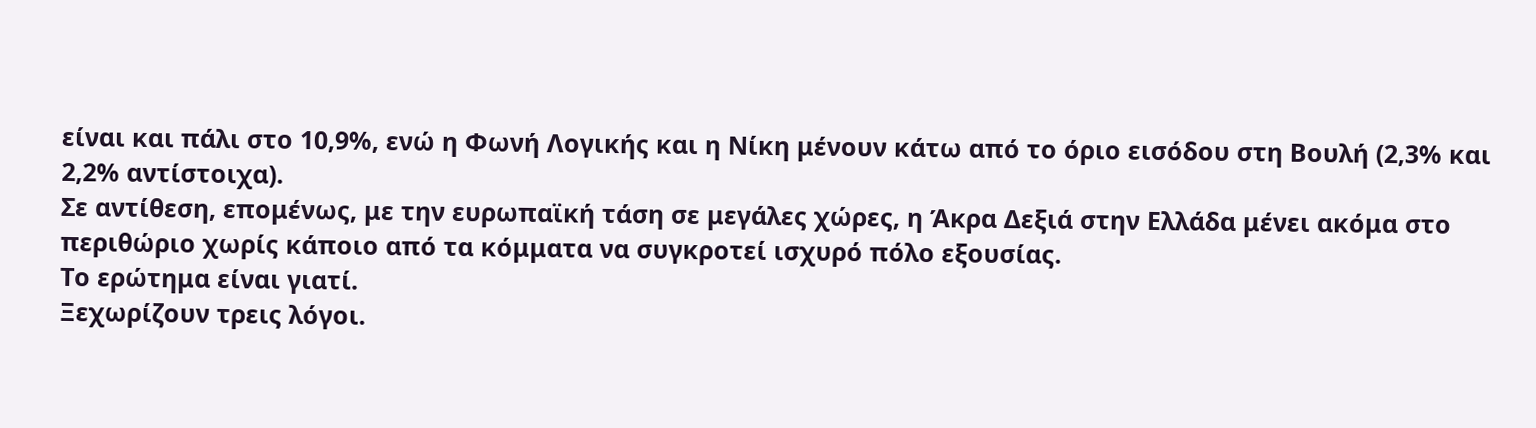είναι και πάλι στο 10,9%, ενώ η Φωνή Λογικής και η Νίκη μένουν κάτω από το όριο εισόδου στη Βουλή (2,3% και 2,2% αντίστοιχα).
Σε αντίθεση, επομένως, με την ευρωπαϊκή τάση σε μεγάλες χώρες, η Άκρα Δεξιά στην Ελλάδα μένει ακόμα στο περιθώριο χωρίς κάποιο από τα κόμματα να συγκροτεί ισχυρό πόλο εξουσίας.
Το ερώτημα είναι γιατί.
Ξεχωρίζουν τρεις λόγοι.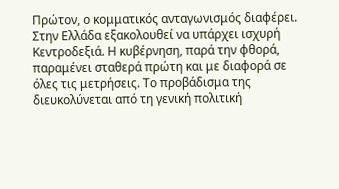Πρώτον, ο κομματικός ανταγωνισμός διαφέρει. Στην Ελλάδα εξακολουθεί να υπάρχει ισχυρή Κεντροδεξιά. Η κυβέρνηση, παρά την φθορά, παραμένει σταθερά πρώτη και με διαφορά σε όλες τις μετρήσεις. Το προβάδισμα της διευκολύνεται από τη γενική πολιτική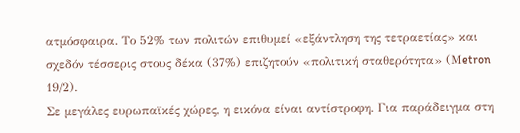ατμόσφαιρα. Το 52% των πολιτών επιθυμεί «εξάντληση της τετραετίας» και σχεδόν τέσσερις στους δέκα (37%) επιζητούν «πολιτική σταθερότητα» (Μetron 19/2).
Σε μεγάλες ευρωπαϊκές χώρες, η εικόνα είναι αντίστροφη. Για παράδειγμα στη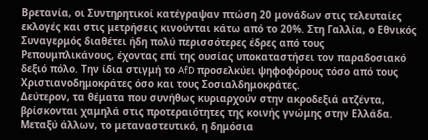Βρετανία, οι Συντηρητικοί κατέγραψαν πτώση 20 μονάδων στις τελευταίες εκλογές και στις μετρήσεις κινούνται κάτω από το 20%. Στη Γαλλία, ο Εθνικός Συναγερμός διαθέτει ήδη πολύ περισσότερες έδρες από τους Ρεπουμπλικάνους, έχοντας επί της ουσίας υποκαταστήσει τον παραδοσιακό δεξιό πόλο. Την ίδια στιγμή το AfD προσελκύει ψηφοφόρους τόσο από τους Χριστιανοδημοκράτες όσο και τους Σοσιαλδημοκράτες.
Δεύτερον, τα θέματα που συνήθως κυριαρχούν στην ακροδεξιά ατζέντα, βρίσκονται χαμηλά στις προτεραιότητες της κοινής γνώμης στην Ελλάδα. Μεταξύ άλλων, το μεταναστευτικό, η δημόσια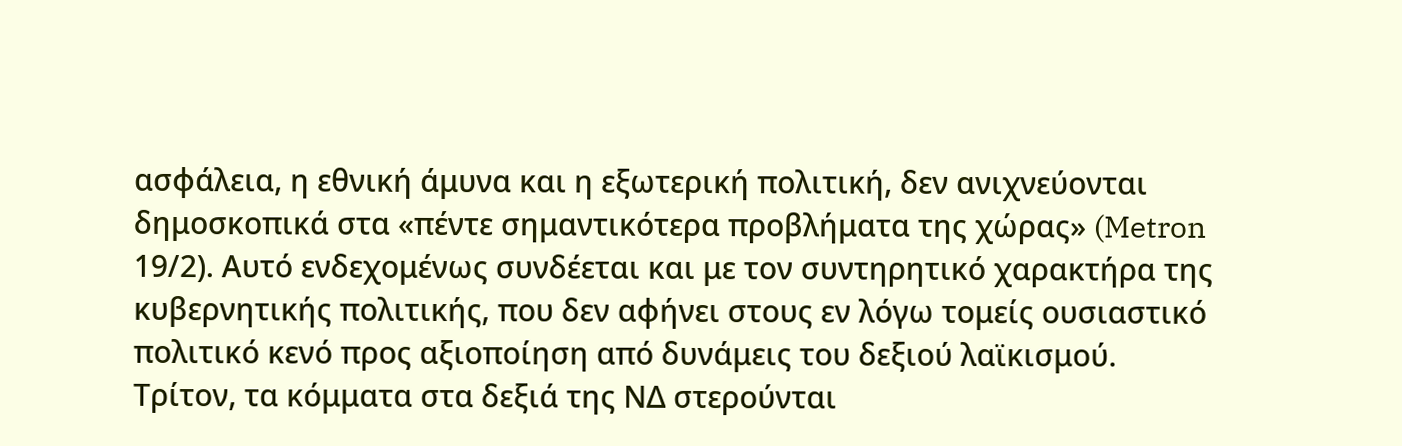ασφάλεια, η εθνική άμυνα και η εξωτερική πολιτική, δεν ανιχνεύονται δημοσκοπικά στα «πέντε σημαντικότερα προβλήματα της χώρας» (Metron 19/2). Αυτό ενδεχομένως συνδέεται και με τον συντηρητικό χαρακτήρα της κυβερνητικής πολιτικής, που δεν αφήνει στους εν λόγω τομείς ουσιαστικό πολιτικό κενό προς αξιοποίηση από δυνάμεις του δεξιού λαϊκισμού.
Τρίτον, τα κόμματα στα δεξιά της ΝΔ στερούνται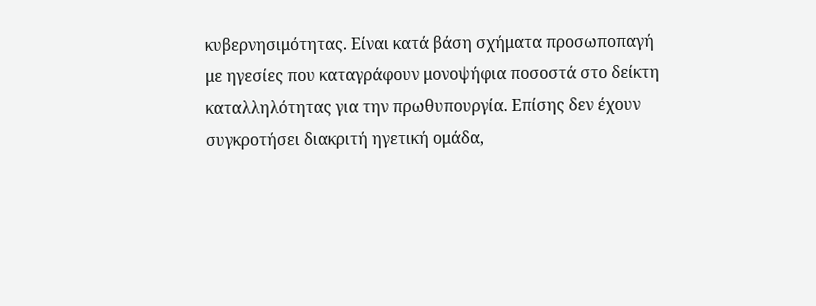κυβερνησιμότητας. Είναι κατά βάση σχήματα προσωποπαγή με ηγεσίες που καταγράφουν μονοψήφια ποσοστά στο δείκτη καταλληλότητας για την πρωθυπουργία. Επίσης δεν έχουν συγκροτήσει διακριτή ηγετική ομάδα,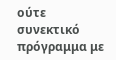ούτε συνεκτικό πρόγραμμα με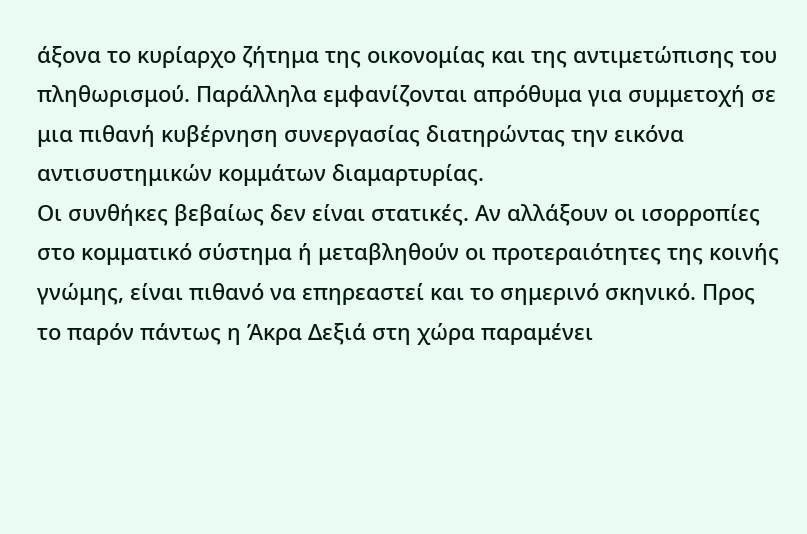άξονα το κυρίαρχο ζήτημα της οικονομίας και της αντιμετώπισης του πληθωρισμού. Παράλληλα εμφανίζονται απρόθυμα για συμμετοχή σε μια πιθανή κυβέρνηση συνεργασίας διατηρώντας την εικόνα αντισυστημικών κομμάτων διαμαρτυρίας.
Οι συνθήκες βεβαίως δεν είναι στατικές. Αν αλλάξουν οι ισορροπίες στο κομματικό σύστημα ή μεταβληθούν οι προτεραιότητες της κοινής γνώμης, είναι πιθανό να επηρεαστεί και το σημερινό σκηνικό. Προς το παρόν πάντως η Άκρα Δεξιά στη χώρα παραμένει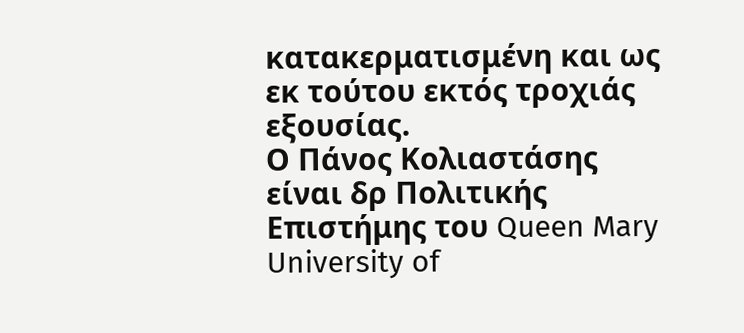κατακερματισμένη και ως εκ τούτου εκτός τροχιάς εξουσίας.
Ο Πάνος Κολιαστάσης είναι δρ Πολιτικής Επιστήμης του Queen Mary University of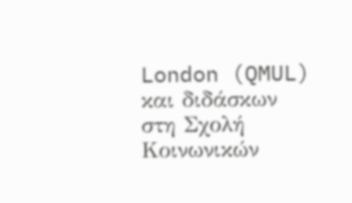London (QMUL) και διδάσκων στη Σχολή Κοινωνικών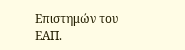Επιστημών του ΕΑΠ.